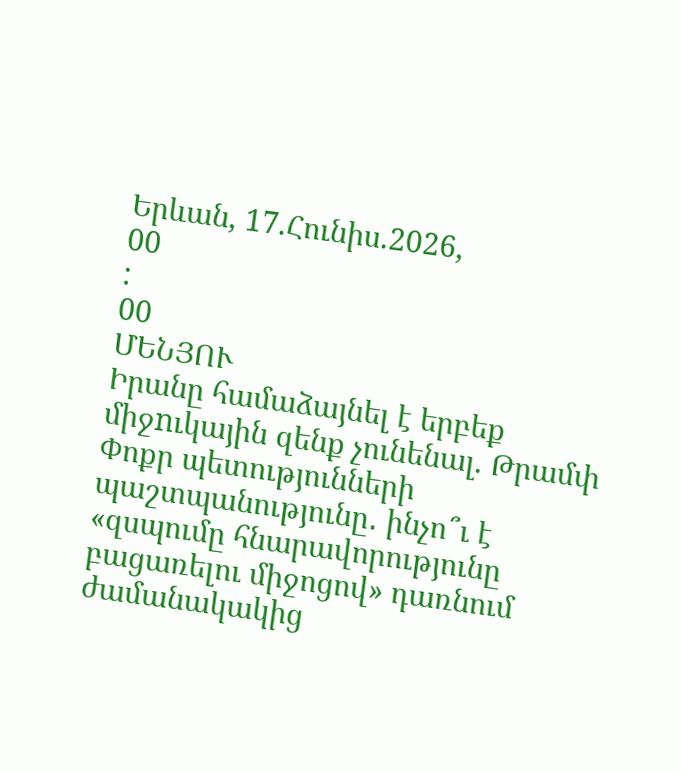Երևան, 17.Հունիս.2026,
00
:
00
ՄԵՆՅՈՒ
Իրանը համաձայնել է երբեք միջnւկային զենք չունենալ. Թրամփ Փոքր պետությունների պաշտպանությունը․ ինչո՞ւ է «զսպումը հնարավորությունը բացառելու միջոցով» դառնում ժամանակակից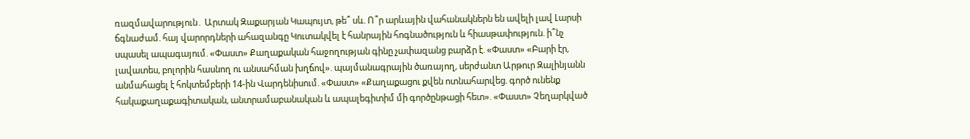ռազմավարություն․ Արտակ Զաքարյան Կապույտ, թե՞ սև. Ո՞ր արևային վահանակներն են ավելի լավ Լարսի ճգնաժամ. հայ վարորդների ահազանգը Կուտակվել է հանրային հոգնածություն և հիասթափություն. ի՞նչ սպասել ապագայում. «Փաստ» Քաղաքական հաջողության գինը չափազանց բարձր է. «Փաստ» «Բարի էր, լավատես, բոլորին հասնող ու անսահման խղճով». պայմանագրային ծառայող, սերժանտ Արթուր Զալինյանն անմահացել է հոկտեմբերի 14-ին Վարդենիսում. «Փաստ» «Քաղաքացու քվեն ոտնահարվեց. գործ ունենք հակաքաղաքագիտական, անտրամաբանական և ապալեգիտիմ մի գործընթացի հետ». «Փաստ» Չեղարկված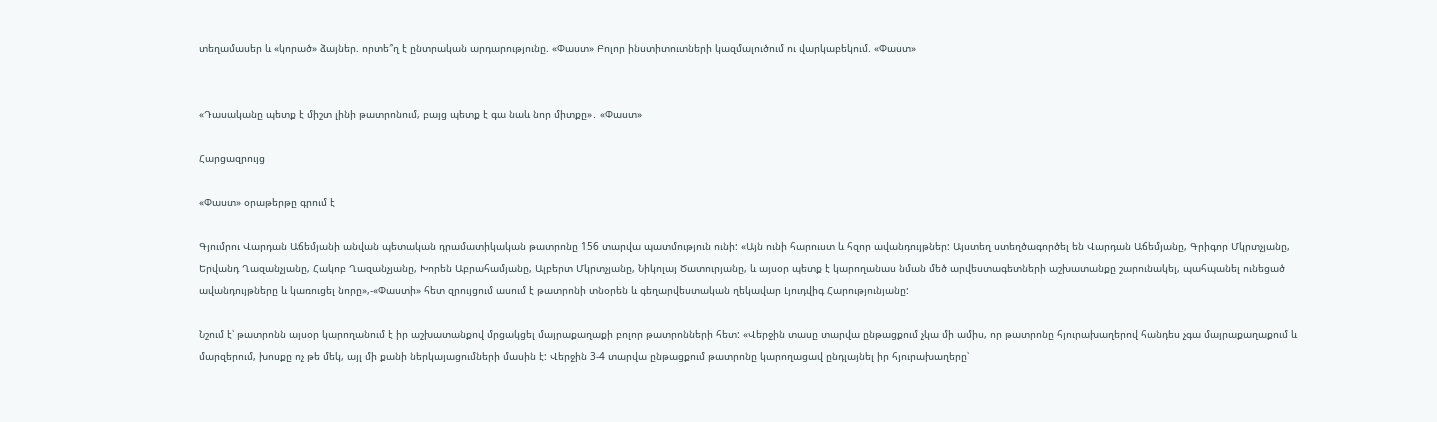տեղամասեր և «կորած» ձայներ. որտե՞ղ է ընտրական արդարությունը. «Փաստ» Բոլոր ինստիտուտների կազմալուծում ու վարկաբեկում. «Փաստ»


«Դասականը պետք է միշտ լինի թատրոնում, բայց պետք է գա նաև նոր միտքը»․ «Փաստ»

Հարցազրույց

«Փաստ» օրաթերթը գրում է

Գյումրու Վարդան Աճեմյանի անվան պետական դրամատիկական թատրոնը 156 տարվա պատմություն ունի: «Այն ունի հարուստ և հզոր ավանդույթներ: Այստեղ ստեղծագործել են Վարդան Աճեմյանը, Գրիգոր Մկրտչյանը, Երվանդ Ղազանչյանը, Հակոբ Ղազանչյանը, Խորեն Աբրահամյանը, Ալբերտ Մկրտչյանը, Նիկոլայ Ծատուրյանը, և այսօր պետք է կարողանաս նման մեծ արվեստագետների աշխատանքը շարունակել, պահպանել ունեցած ավանդույթները և կառուցել նորը»,-«Փաստի» հետ զրույցում ասում է թատրոնի տնօրեն և գեղարվեստական ղեկավար Լյուդվիգ Հարությունյանը:

Նշում է՝ թատրոնն այսօր կարողանում է իր աշխատանքով մրցակցել մայրաքաղաքի բոլոր թատրոնների հետ: «Վերջին տասը տարվա ընթացքում չկա մի ամիս, որ թատրոնը հյուրախաղերով հանդես չգա մայրաքաղաքում և մարզերում, խոսքը ոչ թե մեկ, այլ մի քանի ներկայացումների մասին է: Վերջին 3-4 տարվա ընթացքում թատրոնը կարողացավ ընդլայնել իր հյուրախաղերը՝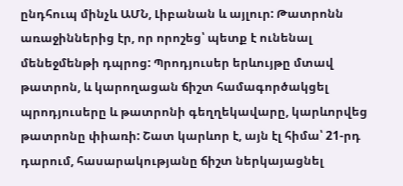ընդհուպ մինչև ԱՄՆ, Լիբանան և այլուր: Թատրոնն առաջիններից էր, որ որոշեց՝ պետք է ունենալ մենեջմենթի դպրոց: Պրոդյուսեր երևույթը մտավ թատրոն, և կարողացան ճիշտ համագործակցել պրոդյուսերը և թատրոնի գեղղեկավարը, կարևորվեց թատրոնը փիառի: Շատ կարևոր է, այն էլ հիմա՝ 21-րդ դարում, հասարակությանը ճիշտ ներկայացնել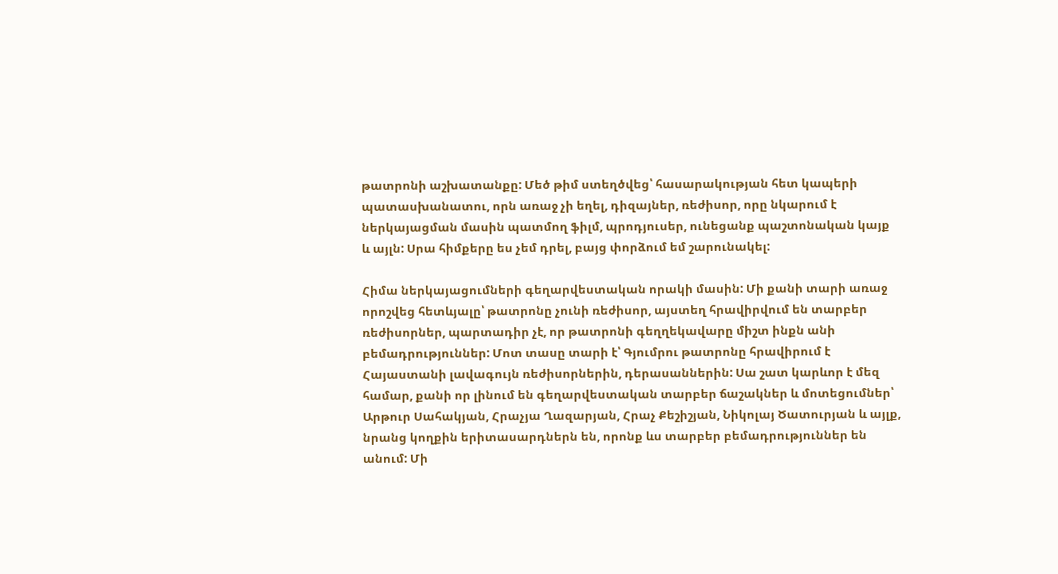թատրոնի աշխատանքը: Մեծ թիմ ստեղծվեց՝ հասարակության հետ կապերի պատասխանատու, որն առաջ չի եղել, դիզայներ, ռեժիսոր, որը նկարում է ներկայացման մասին պատմող ֆիլմ, պրոդյուսեր, ունեցանք պաշտոնական կայք և այլն: Սրա հիմքերը ես չեմ դրել, բայց փորձում եմ շարունակել:

Հիմա ներկայացումների գեղարվեստական որակի մասին: Մի քանի տարի առաջ որոշվեց հետևյալը՝ թատրոնը չունի ռեժիսոր, այստեղ հրավիրվում են տարբեր ռեժիսորներ, պարտադիր չէ, որ թատրոնի գեղղեկավարը միշտ ինքն անի բեմադրություններ: Մոտ տասը տարի է՝ Գյումրու թատրոնը հրավիրում է Հայաստանի լավագույն ռեժիսորներին, դերասաններին: Սա շատ կարևոր է մեզ համար, քանի որ լինում են գեղարվեստական տարբեր ճաշակներ և մոտեցումներ՝ Արթուր Սահակյան, Հրաչյա Ղազարյան, Հրաչ Քեշիշյան, Նիկոլայ Ծատուրյան և այլք, նրանց կողքին երիտասարդներն են, որոնք ևս տարբեր բեմադրություններ են անում: Մի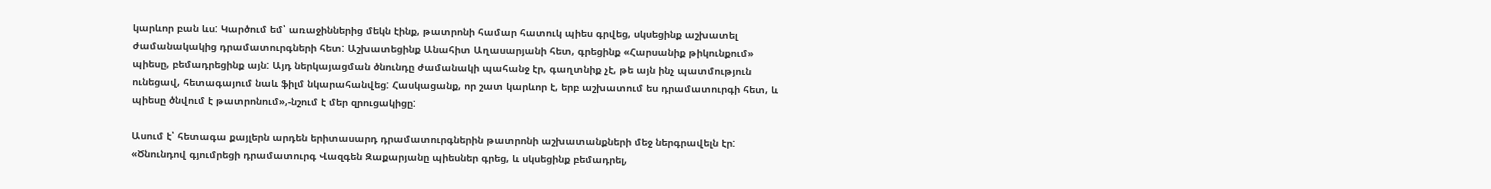կարևոր բան ևս: Կարծում եմ՝ առաջիններից մեկն էինք, թատրոնի համար հատուկ պիես գրվեց, սկսեցինք աշխատել ժամանակակից դրամատուրգների հետ: Աշխատեցինք Անահիտ Աղասարյանի հետ, գրեցինք «Հարսանիք թիկունքում» պիեսը, բեմադրեցինք այն: Այդ ներկայացման ծնունդը ժամանակի պահանջ էր, գաղտնիք չէ, թե այն ինչ պատմություն ունեցավ, հետագայում նաև ֆիլմ նկարահանվեց: Հասկացանք, որ շատ կարևոր է, երբ աշխատում ես դրամատուրգի հետ, և պիեսը ծնվում է թատրոնում»,-նշում է մեր զրուցակիցը:

Ասում է՝ հետագա քայլերն արդեն երիտասարդ դրամատուրգներին թատրոնի աշխատանքների մեջ ներգրավելն էր: «Ծնունդով գյումրեցի դրամատուրգ Վազգեն Զաքարյանը պիեսներ գրեց, և սկսեցինք բեմադրել,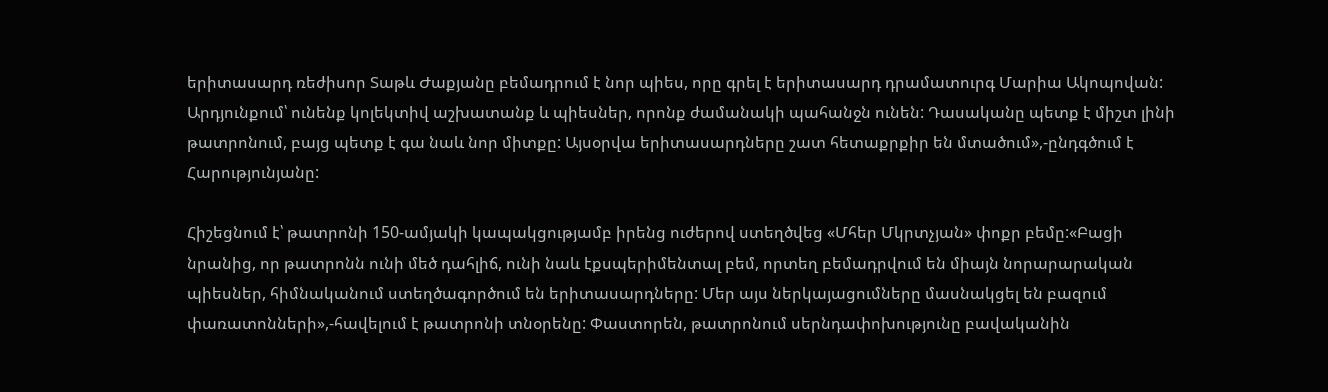երիտասարդ ռեժիսոր Տաթև Ժաքյանը բեմադրում է նոր պիես, որը գրել է երիտասարդ դրամատուրգ Մարիա Ակոպովան: Արդյունքում՝ ունենք կոլեկտիվ աշխատանք և պիեսներ, որոնք ժամանակի պահանջն ունեն: Դասականը պետք է միշտ լինի թատրոնում, բայց պետք է գա նաև նոր միտքը: Այսօրվա երիտասարդները շատ հետաքրքիր են մտածում»,-ընդգծում է Հարությունյանը:

Հիշեցնում է՝ թատրոնի 150-ամյակի կապակցությամբ իրենց ուժերով ստեղծվեց «Մհեր Մկրտչյան» փոքր բեմը:«Բացի նրանից, որ թատրոնն ունի մեծ դահլիճ, ունի նաև էքսպերիմենտալ բեմ, որտեղ բեմադրվում են միայն նորարարական պիեսներ, հիմնականում ստեղծագործում են երիտասարդները: Մեր այս ներկայացումները մասնակցել են բազում փառատոնների»,-հավելում է թատրոնի տնօրենը: Փաստորեն, թատրոնում սերնդափոխությունը բավականին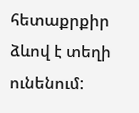հետաքրքիր ձևով է տեղի ունենում: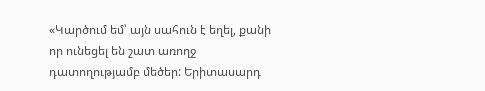«Կարծում եմ՝ այն սահուն է եղել, քանի որ ունեցել են շատ առողջ դատողությամբ մեծեր: Երիտասարդ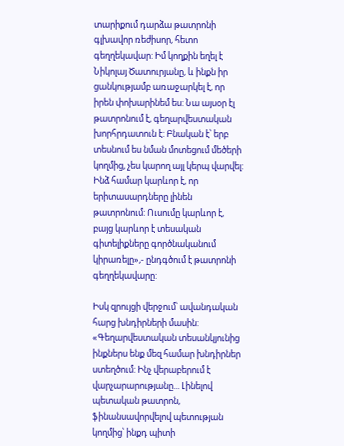տարիքում դարձա թատրոնի գլխավոր ռեժիսոր, հետո գեղղեկավար: Իմ կողքին եղել է Նիկոլայ Ծատուրյանը, և ինքն իր ցանկությամբ առաջարկել է, որ իրեն փոխարինեմ ես: Նա այսօր էլ թատրոնում է, գեղարվեստական խորհրդատուն է: Բնական է՝ երբ տեսնում ես նման մոտեցում մեծերի կողմից, չես կարող այլ կերպ վարվել: Ինձ համար կարևոր է, որ երիտասարդները լինեն թատրոնում: Ուսումը կարևոր է, բայց կարևոր է տեսական գիտելիքները գործնականում կիրառելը»,- ընդգծում է թատրոնի գեղղեկավարը:

Իսկ զրույցի վերջում՝ ավանդական հարց խնդիրների մասին: «Գեղարվեստական տեսանկյունից ինքներս ենք մեզ համար խնդիրներ ստեղծում: Ինչ վերաբերում է վարչարարությանը... Լինելով պետական թատրոն, ֆինանսավորվելով պետության կողմից՝ ինքդ պիտի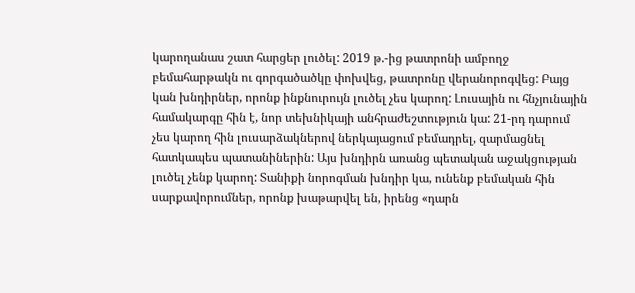կարողանաս շատ հարցեր լուծել: 2019 թ.-ից թատրոնի ամբողջ բեմահարթակն ու գորգածածկը փոխվեց, թատրոնը վերանորոգվեց: Բայց կան խնդիրներ, որոնք ինքնուրույն լուծել չես կարող: Լուսային ու հնչյունային համակարգը հին է, նոր տեխնիկայի անհրաժեշտություն կա: 21-րդ դարում չես կարող հին լուսարձակներով ներկայացում բեմադրել, զարմացնել հատկապես պատանիներին: Այս խնդիրն առանց պետական աջակցության լուծել չենք կարող: Տանիքի նորոգման խնդիր կա, ունենք բեմական հին սարքավորումներ, որոնք խաթարվել են, իրենց «դարն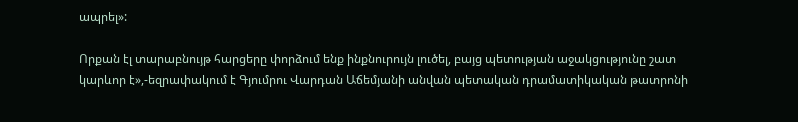ապրել»:

Որքան էլ տարաբնույթ հարցերը փորձում ենք ինքնուրույն լուծել, բայց պետության աջակցությունը շատ կարևոր է»,-եզրափակում է Գյումրու Վարդան Աճեմյանի անվան պետական դրամատիկական թատրոնի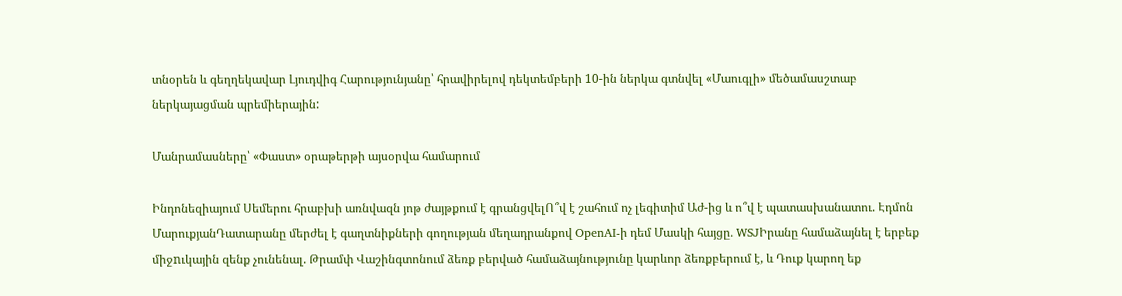տնօրեն և գեղղեկավար Լյուդվիգ Հարությունյանը՝ հրավիրելով դեկտեմբերի 10-ին ներկա գտնվել «Մաուգլի» մեծամասշտաբ ներկայացման պրեմիերային:

Մանրամասները՝ «Փաստ» օրաթերթի այսօրվա համարում

Ինդոնեզիայում Սեմերու հրաբխի առնվազն յոթ ժայթքում է գրանցվելՈ՞վ է շահում ոչ լեգիտիմ Աժ-ից և ո՞վ է պատասխանատու. Էդմոն ՄարուքյանԴատարանը մերժել է գաղտնիքների գողության մեղադրանքով OpenAI-ի դեմ Մասկի հայցը․ WSJԻրանը համաձայնել է երբեք միջnւկային զենք չունենալ. Թրամփ Վաշինգտոնում ձեռք բերված համաձայնությունը կարևոր ձեռքբերում է, և Դուք կարող եք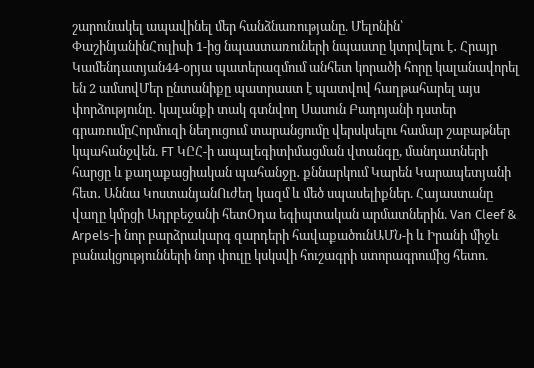շարունակել ապավինել մեր հանձնառությանը. Մելոնին՝ ՓաշինյանինՀուլիսի 1-ից նպաստառուների նպաստը կտրվելու է․ Հրայր Կամենդատյան44-օրյա պատերազմում անհետ կորածի հորը կալանավորել են 2 ամսովՄեր ընտանիքը պատրաստ է պատվով հաղթահարել այս փորձությունը․ կալանքի տակ գտնվող Սասուն Բադոյանի դստեր գրառումըՀորմուզի նեղուցում տարանցումը վերսկսելու համար շաբաթներ կպահանջվեն. FT ԿԸՀ-ի ապալեգիտիմացման վտանգը, մանդատների հարցը և քաղաքացիական պահանջը․ քննարկում Կարեն Կարապետյանի հետ․ Աննա ԿոստանյանՈւժեղ կազմ և մեծ սպասելիքներ. Հայաստանը վաղը կմրցի Ադրբեջանի հետՕդա եգիպտական արմատներին. Van Cleef & Arpels-ի նոր բարձրակարգ զարդերի հավաքածունԱՄՆ-ի և Իրանի միջև բանակցությունների նոր փուլը կսկսվի հուշագրի ստորագրումից հետո.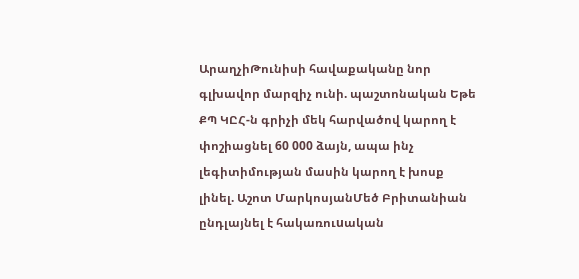ԱրաղչիԹունիսի հավաքականը նոր գլխավոր մարզիչ ունի. պաշտոնական Եթե ՔՊ ԿԸՀ-ն գրիչի մեկ հարվածով կարող է փոշիացնել 60 000 ձայն, ապա ինչ լեգիտիմության մասին կարող է խոսք լինել. Աշոտ ՄարկոսյանՄեծ Բրիտանիան ընդլայնել է հակառուuական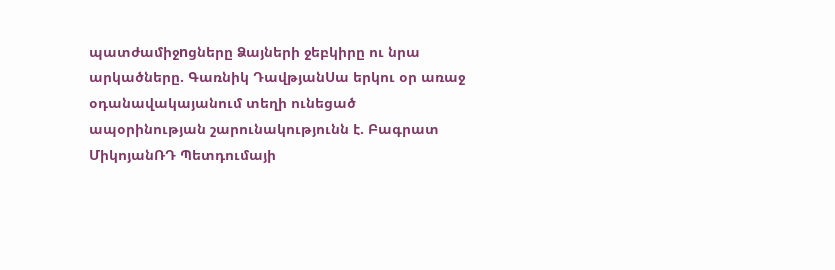պատժամիջnցները Ձայների ջեբկիրը ու նրա արկածները. Գառնիկ ԴավթյանՍա երկու օր առաջ օդանավակայանում տեղի ունեցած ապօրինության շարունակությունն է. Բագրատ ՄիկոյանՌԴ Պետդումայի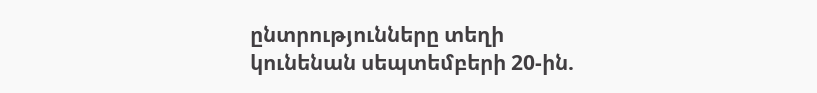ընտրությունները տեղի կունենան սեպտեմբերի 20-ին.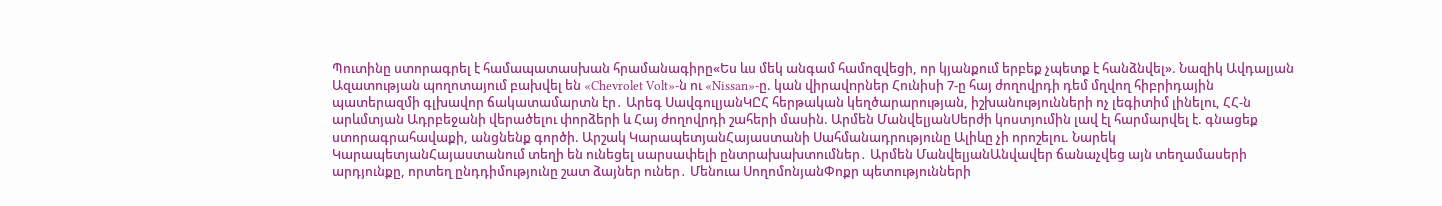Պուտինը ստորագրել է համապատասխան հրամանագիրը«Ես ևս մեկ անգամ համոզվեցի, որ կյանքում երբեք չպետք է հանձնվել». Նազիկ Ավդալյան Ազատության պողոտայում բախվել են «Chevrolet Volt»-ն ու «Nissan»-ը. կան վիրավnրներ Հունիսի 7-ը հայ ժողովրդի դեմ մղվող հիբրիդային պատերազմի գլխավոր ճակատամարտն էր․ Արեգ ՍավգուլյանԿԸՀ հերթական կեղծարարության, իշխանությունների ոչ լեգիտիմ լինելու, ՀՀ-ն արևմտյան Ադրբեջանի վերածելու փորձերի և Հայ ժողովրդի շահերի մասին. Արմեն ՄանվելյանՍերժի կոստյումին լավ էլ հարմարվել է. գնացեք ստորագրահավաքի, անցնենք գործի. Արշակ ԿարապետյանՀայաստանի Սահմանադրությունը Ալիևը չի որոշելու. Նարեկ ԿարապետյանՀայաստանում տեղի են ունեցել սարսափելի ընտրախախտումներ․ Արմեն ՄանվելյանԱնվավեր ճանաչվեց այն տեղամասերի արդյունքը, որտեղ ընդդիմությունը շատ ձայներ ուներ․ Մենուա ՍողոմոնյանՓոքր պետությունների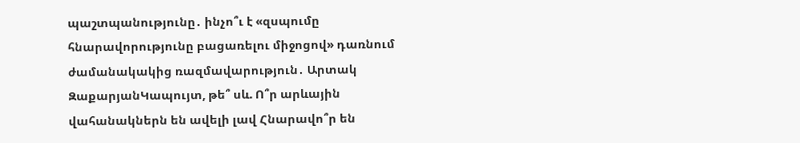պաշտպանությունը․ ինչո՞ւ է «զսպումը հնարավորությունը բացառելու միջոցով» դառնում ժամանակակից ռազմավարություն․ Արտակ ԶաքարյանԿապույտ, թե՞ սև. Ո՞ր արևային վահանակներն են ավելի լավ Հնարավո՞ր են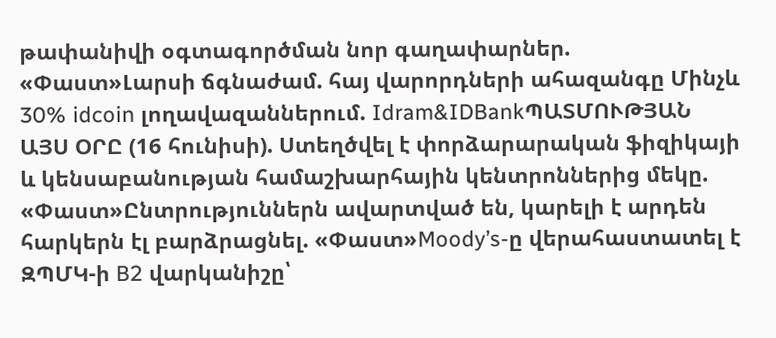թափանիվի օգտագործման նոր գաղափարներ. «Փաստ»Լարսի ճգնաժամ. հայ վարորդների ահազանգը Մինչև 30% idcoin լողավազաններում. Idram&IDBankՊԱՏՄՈՒԹՅԱՆ ԱՅՍ ՕՐԸ (16 հունիսի). Ստեղծվել է փորձարարական ֆիզիկայի և կենսաբանության համաշխարհային կենտրոններից մեկը. «Փաստ»Ընտրություններն ավարտված են, կարելի է արդեն հարկերն էլ բարձրացնել. «Փաստ»Moody’s-ը վերահաստատել է ԶՊՄԿ-ի B2 վարկանիշը՝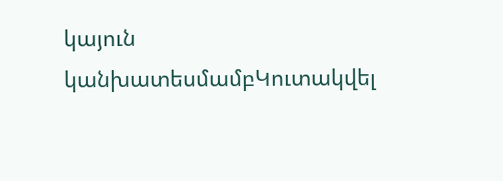կայուն կանխատեսմամբԿուտակվել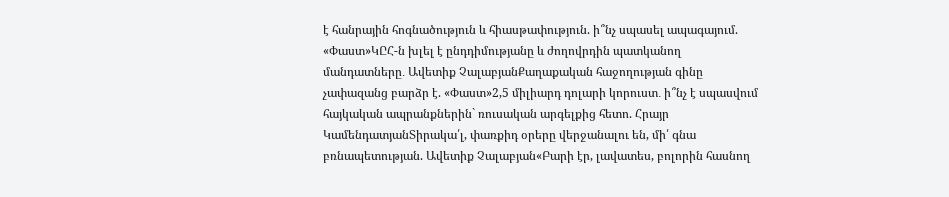է հանրային հոգնածություն և հիասթափություն. ի՞նչ սպասել ապագայում. «Փաստ»ԿԸՀ-ն խլել է ընդդիմությանը և ժողովրդին պատկանող մանդատները․ Ավետիք ՉալաբյանՔաղաքական հաջողության գինը չափազանց բարձր է. «Փաստ»2,5 միլիարդ դոլարի կորուստ․ ի՞նչ է սպասվում հայկական ապրանքներին` ռուսական արգելքից հետո. Հրայր ԿամենդատյանՏիրակա՛լ, փառքիդ օրերը վերջանալու են, մի՛ գնա բռնապետության. Ավետիք Չալաբյան«Բարի էր, լավատես, բոլորին հասնող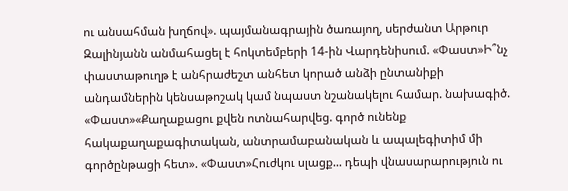ու անսահման խղճով». պայմանագրային ծառայող, սերժանտ Արթուր Զալինյանն անմահացել է հոկտեմբերի 14-ին Վարդենիսում. «Փաստ»Ի՞նչ փաստաթուղթ է անհրաժեշտ անհետ կորած անձի ընտանիքի անդամներին կենսաթոշակ կամ նպաստ նշանակելու համար. նախագիծ. «Փաստ»«Քաղաքացու քվեն ոտնահարվեց. գործ ունենք հակաքաղաքագիտական, անտրամաբանական և ապալեգիտիմ մի գործընթացի հետ». «Փաստ»Հուժկու սլացք... դեպի վնասարարություն ու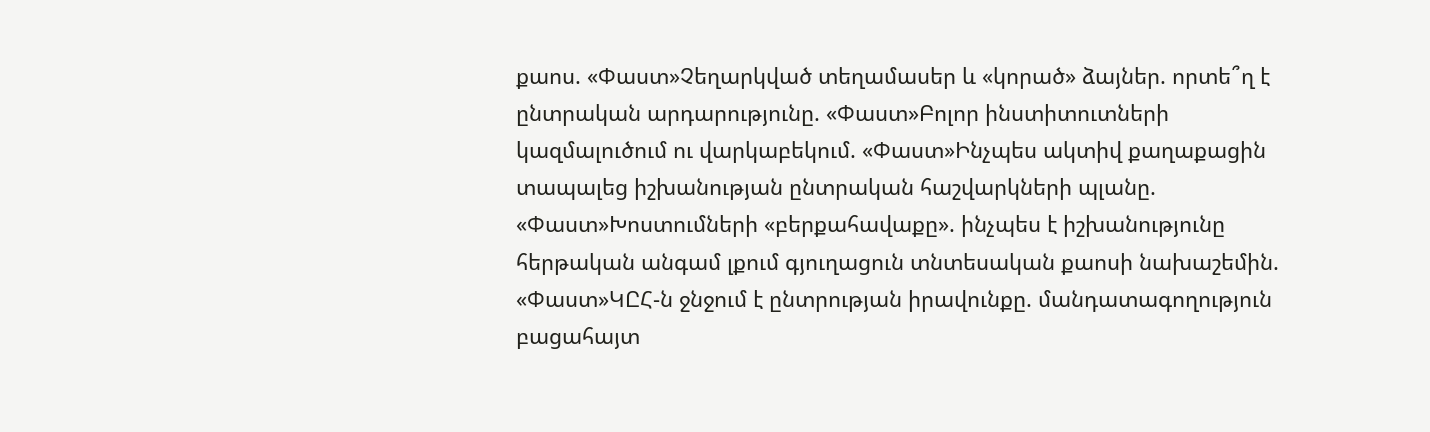քաոս. «Փաստ»Չեղարկված տեղամասեր և «կորած» ձայներ. որտե՞ղ է ընտրական արդարությունը. «Փաստ»Բոլոր ինստիտուտների կազմալուծում ու վարկաբեկում. «Փաստ»Ինչպես ակտիվ քաղաքացին տապալեց իշխանության ընտրական հաշվարկների պլանը. «Փաստ»Խոստումների «բերքահավաքը». ինչպես է իշխանությունը հերթական անգամ լքում գյուղացուն տնտեսական քաոսի նախաշեմին. «Փաստ»ԿԸՀ-ն ջնջում է ընտրության իրավունքը. մանդատագողություն բացահայտ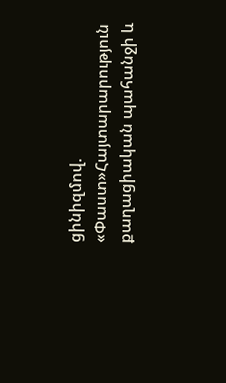ցինիզմով. «Փաստ»Հայտարարություն քաղացիական պահանջի և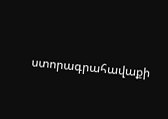ստորագրահավաքի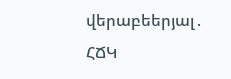վերաբեերյալ․ ՀՃԿ